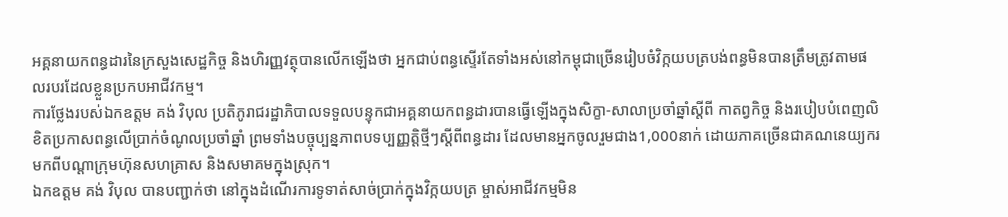អគ្គនាយកពន្ធដារនៃក្រសួងសេដ្ឋកិច្ច និងហិរញ្ញវត្ថុបានលើកឡើងថា អ្នកជាប់ពន្ធស្ទើរតែទាំងអស់នៅកម្ពុជាច្រើនរៀបចំវិក្កយបត្របង់ពន្ធមិនបានត្រឹមត្រូវតាមផលរបរដែលខ្លួនប្រកបអាជីវកម្ម។
ការថ្លែងរបស់ឯកឧត្តម គង់ វិបុល ប្រតិភូរាជរដ្ឋាភិបាលទទួលបន្ទុកជាអគ្គនាយកពន្ធដារបានធ្វើឡើងក្នុងសិក្ខា-សាលាប្រចាំឆ្នាំស្តីពី កាតព្វកិច្ច និងរបៀបបំពេញលិខិតប្រកាសពន្ធលើប្រាក់ចំណូលប្រចាំឆ្នាំ ព្រមទាំងបច្ចុប្បន្នភាពបទប្បញ្ញត្តិថ្មីៗស្តីពីពន្ធដារ ដែលមានអ្នកចូលរួមជាង1,000នាក់ ដោយភាគច្រើនជាគណនេយ្យករមកពីបណ្តាក្រុមហ៊ុនសហគ្រាស និងសមាគមក្នុងស្រុក។
ឯកឧត្តម គង់ វិបុល បានបញ្ជាក់ថា នៅក្នុងដំណើរការទូទាត់សាច់ប្រាក់ក្នុងវិក្កយបត្រ ម្ចាស់អាជីវកម្មមិន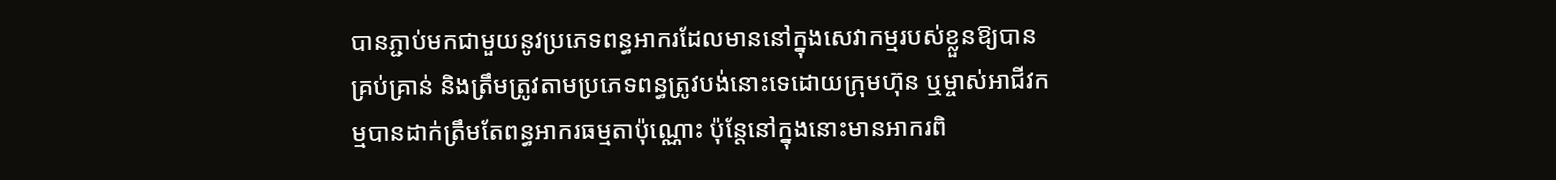បានភ្ជាប់មកជាមួយនូវប្រភេទពន្ធអាករដែលមាននៅក្នុងសេវាកម្មរបស់ខ្លួនឱ្យបានគ្រប់គ្រាន់ និងត្រឹមត្រូវតាមប្រភេទពន្ធត្រូវបង់នោះទេដោយក្រុមហ៊ុន ឬម្ចាស់អាជីវកម្មបានដាក់ត្រឹមតែពន្ធអាករធម្មតាប៉ុណ្ណោះ ប៉ុន្តែនៅក្នុងនោះមានអាករពិ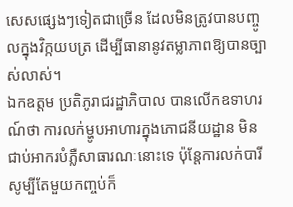សេសផ្សេងៗទៀតជាច្រើន ដែលមិនត្រូវបានបញ្ចូលក្នុងវិក្កយបត្រ ដើម្បីធានានូវតម្លាភាពឱ្យបានច្បាស់លាស់។
ឯកឧត្តម ប្រតិភូរាជរដ្ឋាភិបាល បានលើកឧទាហរណ៍ថា ការលក់ម្ហូបអាហារក្នុងភោជនីយដ្ឋាន មិនជាប់អាករបំភ្លឺសាធារណៈនោះទេ ប៉ុន្តែការលក់បារី សូម្បីតែមួយកញ្ចប់ក៏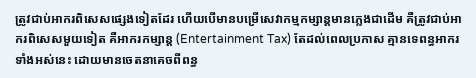ត្រូវជាប់អាករពិសេសផ្សេងទៀតដែរ ហើយបើមានបម្រើសេវាកម្មកម្សាន្តមានភ្លេងជាដើម គឺត្រូវជាប់អាករពិសេសមួយទៀត គឺអាករកម្សាន្ត (Entertainment Tax) តែដល់ពេលប្រកាស គ្មានទេពន្ធអាករទាំងអស់នេះ ដោយមានចេតនាគេចពីពន្ធ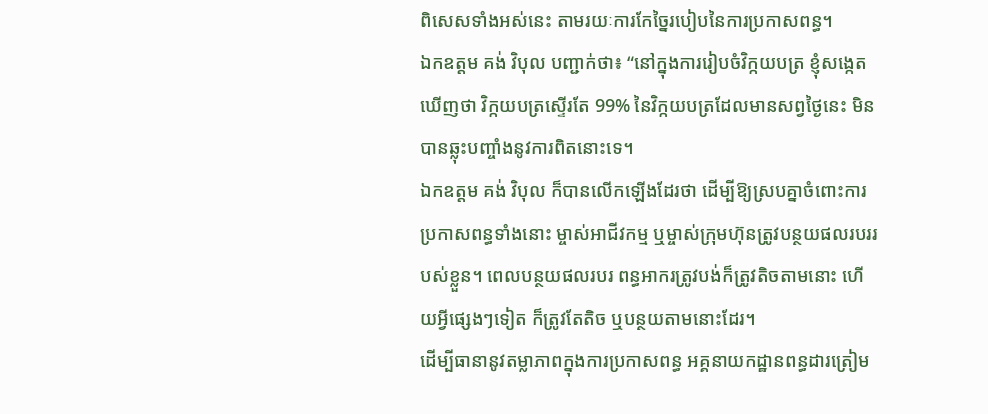ពិសេសទាំងអស់នេះ តាមរយៈការកែច្នៃរបៀបនៃការប្រកាសពន្ធ។
ឯកឧត្តម គង់ វិបុល បញ្ជាក់ថា៖ “នៅក្នុងការរៀបចំវិក្កយបត្រ ខ្ញុំសង្កេតឃើញថា វិក្កយបត្រស្ទើរតែ 99% នៃវិក្កយបត្រដែលមានសព្វថ្ងៃនេះ មិនបានឆ្លុះបញ្ចាំងនូវការពិតនោះទេ។
ឯកឧត្តម គង់ វិបុល ក៏បានលើកឡើងដែរថា ដើម្បីឱ្យស្របគ្នាចំពោះការប្រកាសពន្ធទាំងនោះ ម្ចាស់អាជីវកម្ម ឬម្ចាស់ក្រុមហ៊ុនត្រូវបន្ថយផលរបររបស់ខ្លួន។ ពេលបន្ថយផលរបរ ពន្ធអាករត្រូវបង់ក៏ត្រូវតិចតាមនោះ ហើយអ្វីផ្សេងៗទៀត ក៏ត្រូវតែតិច ឬបន្ថយតាមនោះដែរ។
ដើម្បីធានានូវតម្លាភាពក្នុងការប្រកាសពន្ធ អគ្គនាយកដ្ឋានពន្ធដារត្រៀម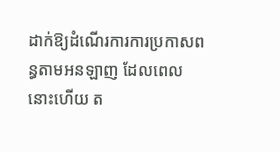ដាក់ឱ្យដំណើរការការប្រកាសពន្ធតាមអនឡាញ ដែលពេលនោះហើយ ត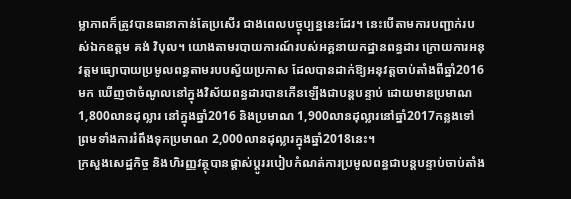ម្លាភាពក៏ត្រូវបានធានាកាន់តែប្រសើរ ជាងពេលបច្ចុប្បន្ននេះដែរ។ នេះបើតាមការបញ្ជាក់របស់ឯកឧត្តម គង់ វិបុល។ យោងតាមរបាយការណ៍របស់អគ្គនាយកដ្ឋានពន្ធដារ ក្រោយការអនុវត្តមធ្យោបាយប្រមូលពន្ធតាមរបបស្វ័យប្រកាស ដែលបានដាក់ឱ្យអនុវត្តចាប់តាំងពីឆ្នាំ2016មក ឃើញថាចំណូលនៅក្នុងវិស័យពន្ធដារបានកើនឡើងជាបន្តបន្ទាប់ ដោយមានប្រមាណ 1,800លានដុល្លារ នៅក្នុងឆ្នាំ2016 និងប្រមាណ 1,900លានដុល្លារនៅឆ្នាំ2017កន្លងទៅ ព្រមទាំងការរំពឹងទុកប្រមាណ 2,000លានដុល្លារក្នុងឆ្នាំ2018នេះ។
ក្រសួងសេដ្ឋកិច្ច និងហិរញ្ញវត្ថុបានផ្តាស់ប្តូររបៀបកំណត់ការប្រមូលពន្ធជាបន្តបន្ទាប់ចាប់តាំង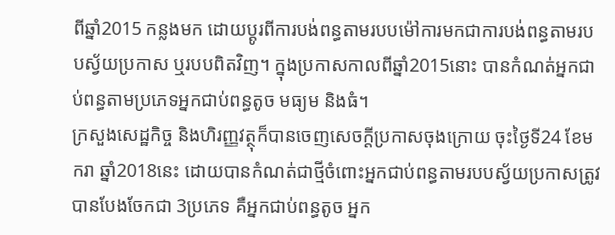ពីឆ្នាំ2015 កន្លងមក ដោយប្តូរពីការបង់ពន្ធតាមរបបម៉ៅការមកជាការបង់ពន្ធតាមរបបស្វ័យប្រកាស ឬរបបពិតវិញ។ ក្នុងប្រកាសកាលពីឆ្នាំ2015នោះ បានកំណត់អ្នកជាប់ពន្ធតាមប្រភេទអ្នកជាប់ពន្ធតូច មធ្យម និងធំ។
ក្រសួងសេដ្ឋកិច្ច និងហិរញ្ញវត្ថុក៏បានចេញសេចក្ដីប្រកាសចុងក្រោយ ចុះថ្ងៃទី24 ខែមករា ឆ្នាំ2018នេះ ដោយបានកំណត់ជាថ្មីចំពោះអ្នកជាប់ពន្ធតាមរបបស្វ័យប្រកាសត្រូវបានបែងចែកជា 3ប្រភេទ គឺអ្នកជាប់ពន្ធតូច អ្នក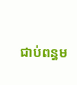ជាប់ពន្ធម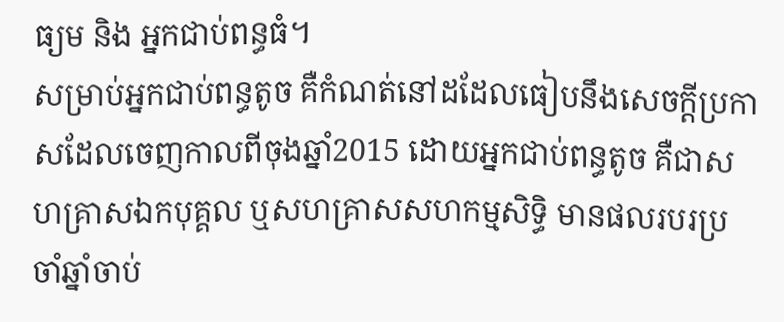ធ្យម និង អ្នកជាប់ពន្ធធំ។
សម្រាប់អ្នកជាប់ពន្ធតូច គឺកំណត់នៅដដែលធៀបនឹងសេចក្ដីប្រកាសដែលចេញកាលពីចុងឆ្នាំ2015 ដោយអ្នកជាប់ពន្ធតូច គឺជាសហគ្រាសឯកបុគ្គល ឬសហគ្រាសសហកម្មសិទ្ធិ មានផលរបរប្រចាំឆ្នាំចាប់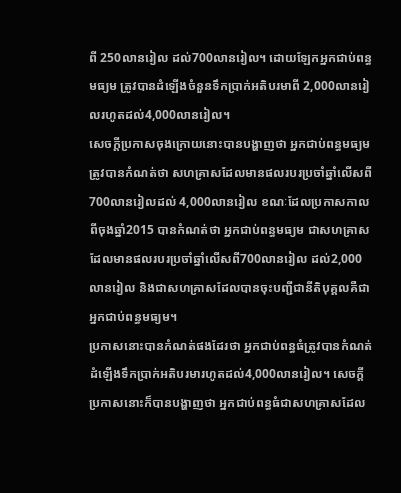ពី 250លានរៀល ដល់700លានរៀល។ ដោយឡែកអ្នកជាប់ពន្ធមធ្យម ត្រូវបានដំឡើងចំនួនទឹកប្រាក់អតិបរមាពី 2,000លានរៀលរហូតដល់4,000លានរៀល។
សេចក្ដីប្រកាសចុងក្រោយនោះបានបង្ហាញថា អ្នកជាប់ពន្ធមធ្យមត្រូវបានកំណត់ថា សហគ្រាសដែលមានផលរបរប្រចាំឆ្នាំលើសពី 700លានរៀលដល់ 4,000លានរៀល ខណៈដែលប្រកាសកាលពីចុងឆ្នាំ2015 បានកំណត់ថា អ្នកជាប់ពន្ធមធ្យម ជាសហគ្រាសដែលមានផលរបរប្រចាំឆ្នាំលើសពី700លានរៀល ដល់2,000លានរៀល និងជាសហគ្រាសដែលបានចុះបញ្ជីជានីតិបុគ្គលគឺជាអ្នកជាប់ពន្ធមធ្យម។
ប្រកាសនោះបានកំណត់ផងដែរថា អ្នកជាប់ពន្ធធំត្រូវបានកំណត់ដំឡើងទឹកប្រាក់អតិបរមារហូតដល់4,000លានរៀល។ សេចក្ដីប្រកាសនោះក៏បានបង្ហាញថា អ្នកជាប់ពន្ធធំជាសហគ្រាសដែល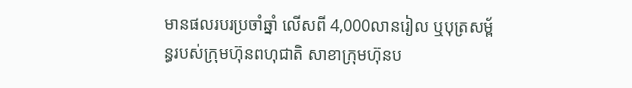មានផលរបរប្រចាំឆ្នាំ លើសពី 4,000លានរៀល ឬបុត្រសម្ព័ន្ធរបស់ក្រុមហ៊ុនពហុជាតិ សាខាក្រុមហ៊ុនប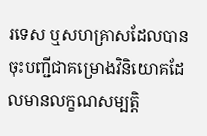រទេស ឬសហគ្រាសដែលបានចុះបញ្ជីជាគម្រោងវិនិយោគដែលមានលក្ខណសម្បត្តិ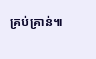គ្រប់គ្រាន់៕